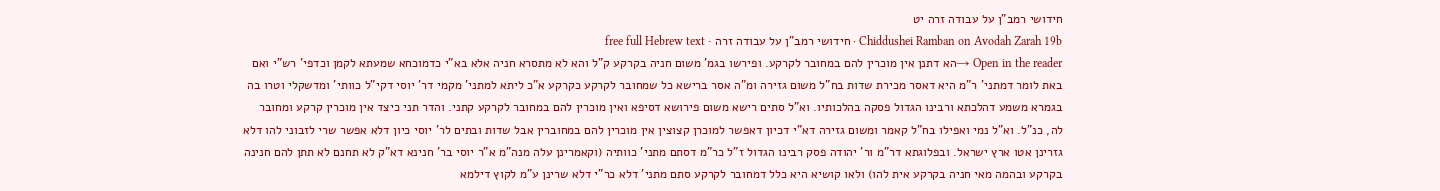חידושי רמב"ן על עבודה זרה יט
Chiddushei Ramban on Avodah Zarah 19b · חידושי רמב"ן על עבודה זרה · free full Hebrew text
Open in the reader →הא דתנן אין מוכרין להם במחובר לקרקע. ופירשו בגמ' משום חניה בקרקע ק"ל והא לא מתסרא חניה אלא בא"י כדמוכחא שמעתא לקמן וכדפי' רש"י ואם באת לומר דמתני' ר"מ היא דאסר מכירת שדות בח"ל משום גזירה ומ"ה אסר ברישא כל שמחובר לקרקע כקרקע א"כ ליתא למתני' מקמי דר' יוסי דקי"ל כוותי' ומדשקלי וטרו בה בגמרא משמע דהלכתא ורבינו הגדול פסקה בהלכותיו. וא"ל סתים רישא משום פירושא דסיפא ואין מוכרין להם במחובר לקרקע קתני. והדר תני כיצד אין מוכרין קרקע ומחובר לה, כנ"ל. וא"ל נמי ואפילו בח"ל קאמר ומשום גזירה דא"י דכיון דאפשר למוכרן קצוצין אין מוכרין להם במחוברין אבל שדות ובתים לר' יוסי כיון דלא אפשר שרי לזבוני להו דלא גזרינן אטו ארץ ישראל. ובפלוגתא דר"מ ור' יהודה פסק רבינו הגדול ז"ל כר"מ דסתם מתני' כוותיה (וקאמרינן עלה מנה"מ א"ר יוסי בר' חנינא דא"ק לא תחנם לא תתן להם חנינה בקרקע ובהמה מאי חניה בקרקע אית להו) ולאו קושיא היא כלל דמחובר לקרקע סתם מתני' דלא כר"י דלא שרינן ע"מ לקוץ דילמא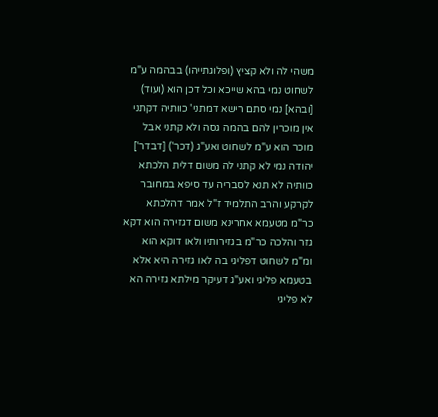משהי לה ולא קציץ (ופלוגתייהו) בבהמה ע"מ לשחוט נמי בהא שייכא וכל דכן הוא (ועוד) [ובהא] נמי סתם רישא דמתני' כוותיה דקתני אין מוכרין להם בהמה גסה ולא קתני אבל מוכר הוא ע"מ לשחוט ואע"ג (דכר') [דבדר'] יהודה נמי לא קתני לה משום דלית הלכתא כוותיה לא תנא לסבריה עד סיפא במחובר לקרקע והרב התלמיד ז"ל אמר דהלכתא כר"מ מטעמא אחרינא משום דגזירה הוא דקא גזר והלכה כר"מ בגזירותיו ולאו דוקא הוא ומ"מ לשחוט דפליגי בה לאו גזירה היא אלא בטעמא פליגי ואע"ג דעיקר מילתא גזירה הא לא פליגי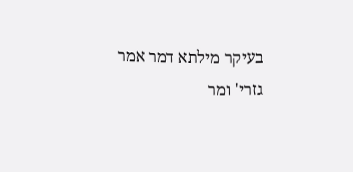בעיקר מילתא דמר אמר גזרי' ומר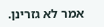אמר לא גזרינן.